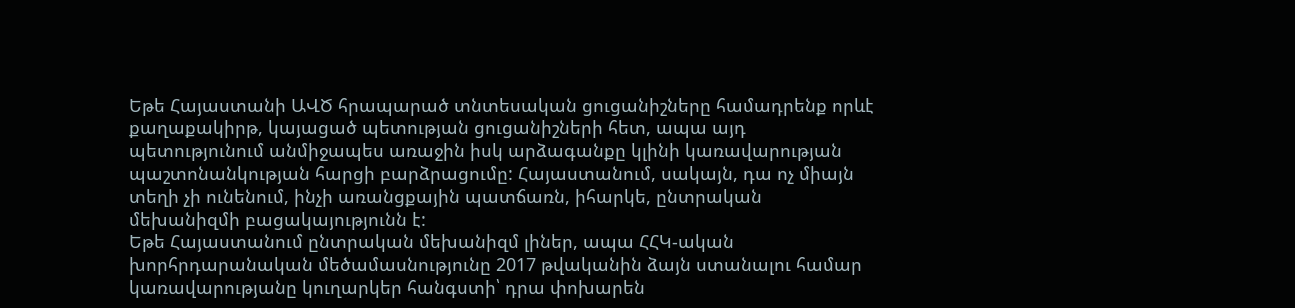Եթե Հայաստանի ԱՎԾ հրապարած տնտեսական ցուցանիշները համադրենք որևէ քաղաքակիրթ, կայացած պետության ցուցանիշների հետ, ապա այդ պետությունում անմիջապես առաջին իսկ արձագանքը կլինի կառավարության պաշտոնանկության հարցի բարձրացումը: Հայաստանում, սակայն, դա ոչ միայն տեղի չի ունենում, ինչի առանցքային պատճառն, իհարկե, ընտրական մեխանիզմի բացակայությունն է:
Եթե Հայաստանում ընտրական մեխանիզմ լիներ, ապա ՀՀԿ-ական խորհրդարանական մեծամասնությունը 2017 թվականին ձայն ստանալու համար կառավարությանը կուղարկեր հանգստի՝ դրա փոխարեն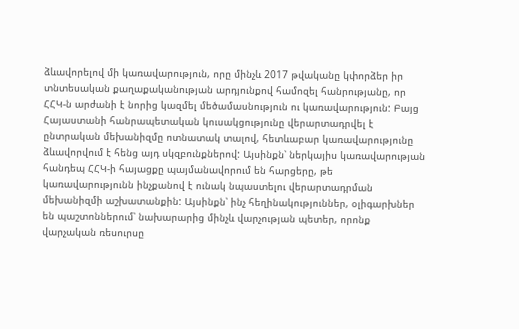ձևավորելով մի կառավարություն, որը մինչև 2017 թվականը կփորձեր իր տնտեսական քաղաքականության արդյունքով համոզել հանրությանը, որ ՀՀԿ-ն արժանի է նորից կազմել մեծամասնություն ու կառավարություն: Բայց Հայաստանի հանրապետական կուսակցությունը վերարտադրվել է ընտրական մեխանիզմը ոտնատակ տալով, հետևաբար կառավարությունը ձևավորվում է հենց այդ սկզբունքներով: Այսինքն՝ ներկայիս կառավարության հանդեպ ՀՀԿ-ի հայացքը պայմանավորում են հարցերը, թե կառավարությունն ինչքանով է ունակ նպաստելու վերարտադրման մեխանիզմի աշխատանքին: Այսինքն՝ ինչ հեղինակություններ, օլիգարխներ են պաշտոններում՝ նախարարից մինչև վարչության պետեր, որոնք վարչական ռեսուրսը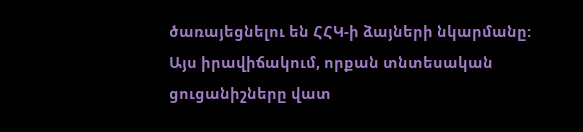ծառայեցնելու են ՀՀԿ-ի ձայների նկարմանը:
Այս իրավիճակում, որքան տնտեսական ցուցանիշները վատ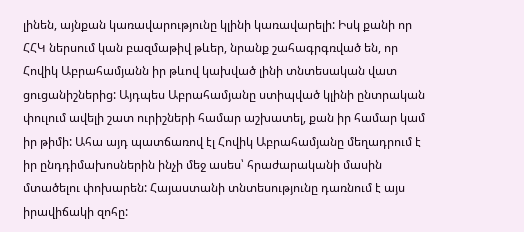լինեն, այնքան կառավարությունը կլինի կառավարելի: Իսկ քանի որ ՀՀԿ ներսում կան բազմաթիվ թևեր, նրանք շահագրգռված են, որ Հովիկ Աբրահամյանն իր թևով կախված լինի տնտեսական վատ ցուցանիշներից: Այդպես Աբրահամյանը ստիպված կլինի ընտրական փուլում ավելի շատ ուրիշների համար աշխատել, քան իր համար կամ իր թիմի: Ահա այդ պատճառով էլ Հովիկ Աբրահամյանը մեղադրում է իր ընդդիմախոսներին ինչի մեջ ասես՝ հրաժարականի մասին մտածելու փոխարեն: Հայաստանի տնտեսությունը դառնում է այս իրավիճակի զոհը: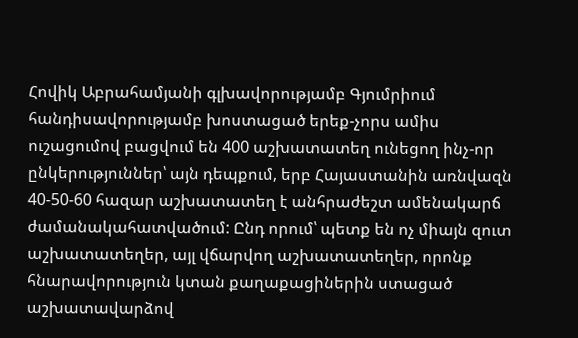Հովիկ Աբրահամյանի գլխավորությամբ Գյումրիում հանդիսավորությամբ խոստացած երեք-չորս ամիս ուշացումով բացվում են 400 աշխատատեղ ունեցող ինչ-որ ընկերություններ՝ այն դեպքում, երբ Հայաստանին առնվազն 40-50-60 հազար աշխատատեղ է անհրաժեշտ ամենակարճ ժամանակահատվածում: Ընդ որում՝ պետք են ոչ միայն զուտ աշխատատեղեր, այլ վճարվող աշխատատեղեր, որոնք հնարավորություն կտան քաղաքացիներին ստացած աշխատավարձով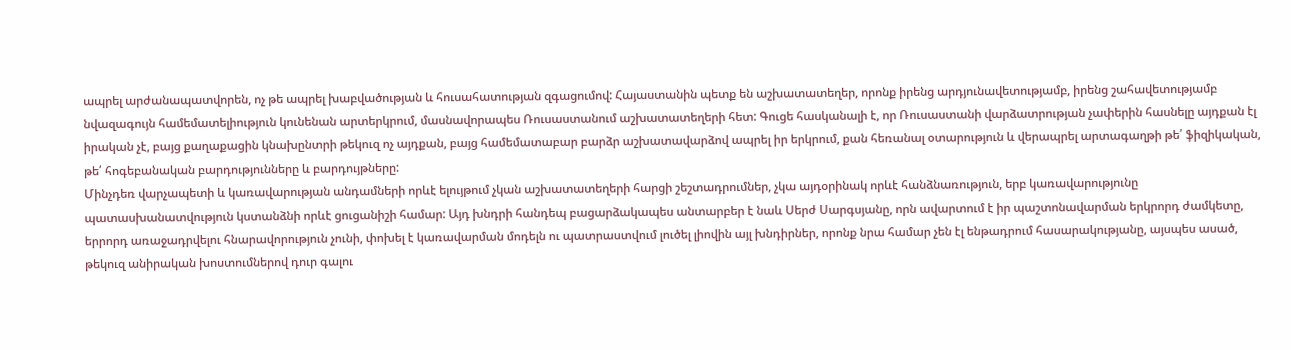ապրել արժանապատվորեն, ոչ թե ապրել խաբվածության և հուսահատության զգացումով: Հայաստանին պետք են աշխատատեղեր, որոնք իրենց արդյունավետությամբ, իրենց շահավետությամբ նվազագույն համեմատելիություն կունենան արտերկրում, մասնավորապես Ռուսաստանում աշխատատեղերի հետ: Գուցե հասկանալի է, որ Ռուսաստանի վարձատրության չափերին հասնելը այդքան էլ իրական չէ, բայց քաղաքացին կնախընտրի թեկուզ ոչ այդքան, բայց համեմատաբար բարձր աշխատավարձով ապրել իր երկրում, քան հեռանալ օտարություն և վերապրել արտագաղթի թե՛ ֆիզիկական, թե՛ հոգեբանական բարդությունները և բարդույթները:
Մինչդեռ վարչապետի և կառավարության անդամների որևէ ելույթում չկան աշխատատեղերի հարցի շեշտադրումներ, չկա այդօրինակ որևէ հանձնառություն, երբ կառավարությունը պատասխանատվություն կստանձնի որևէ ցուցանիշի համար: Այդ խնդրի հանդեպ բացարձակապես անտարբեր է նաև Սերժ Սարգսյանը, որն ավարտում է իր պաշտոնավարման երկրորդ ժամկետը, երրորդ առաջադրվելու հնարավորություն չունի, փոխել է կառավարման մոդելն ու պատրաստվում լուծել լիովին այլ խնդիրներ, որոնք նրա համար չեն էլ ենթադրում հասարակությանը, այսպես ասած, թեկուզ անիրական խոստումներով դուր գալու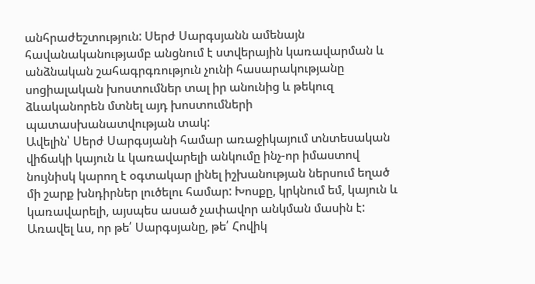անհրաժեշտություն: Սերժ Սարգսյանն ամենայն հավանականությամբ անցնում է ստվերային կառավարման և անձնական շահագրգռություն չունի հասարակությանը սոցիալական խոստումներ տալ իր անունից և թեկուզ ձևականորեն մտնել այդ խոստումների պատասխանատվության տակ:
Ավելին՝ Սերժ Սարգսյանի համար առաջիկայում տնտեսական վիճակի կայուն և կառավարելի անկումը ինչ-որ իմաստով նույնիսկ կարող է օգտակար լինել իշխանության ներսում եղած մի շարք խնդիրներ լուծելու համար: Խոսքը, կրկնում եմ, կայուն և կառավարելի, այսպես ասած չափավոր անկման մասին է: Առավել ևս, որ թե՛ Սարգսյանը, թե՛ Հովիկ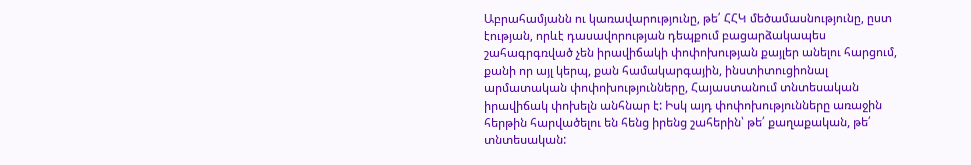Աբրահամյանն ու կառավարությունը, թե՛ ՀՀԿ մեծամասնությունը, ըստ էության, որևէ դասավորության դեպքում բացարձակապես շահագրգռված չեն իրավիճակի փոփոխության քայլեր անելու հարցում, քանի որ այլ կերպ, քան համակարգային, ինստիտուցիոնալ արմատական փոփոխությունները, Հայաստանում տնտեսական իրավիճակ փոխելն անհնար է: Իսկ այդ փոփոխությունները առաջին հերթին հարվածելու են հենց իրենց շահերին՝ թե՛ քաղաքական, թե՛ տնտեսական: